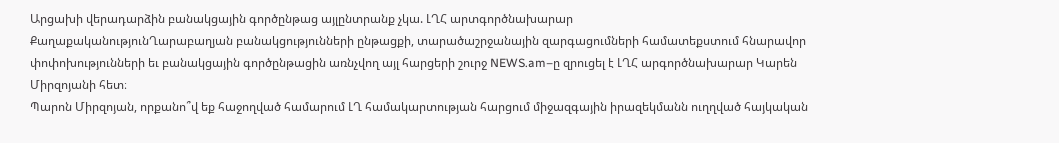Արցախի վերադարձին բանակցային գործընթաց այլընտրանք չկա. ԼՂՀ արտգործնախարար
ՔաղաքականությունՂարաբաղյան բանակցությունների ընթացքի, տարածաշրջանային զարգացումների համատեքստում հնարավոր փոփոխությունների եւ բանակցային գործընթացին առնչվող այլ հարցերի շուրջ NEWS.am–ը զրուցել է ԼՂՀ արգործնախարար Կարեն Միրզոյանի հետ։
Պարոն Միրզոյան, որքանո՞վ եք հաջողված համարում ԼՂ համակարտության հարցում միջազգային իրազեկմանն ուղղված հայկական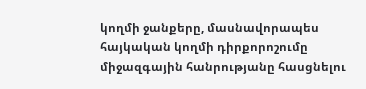կողմի ջանքերը, մասնավորապես հայկական կողմի դիրքորոշումը միջազգային հանրությանը հասցնելու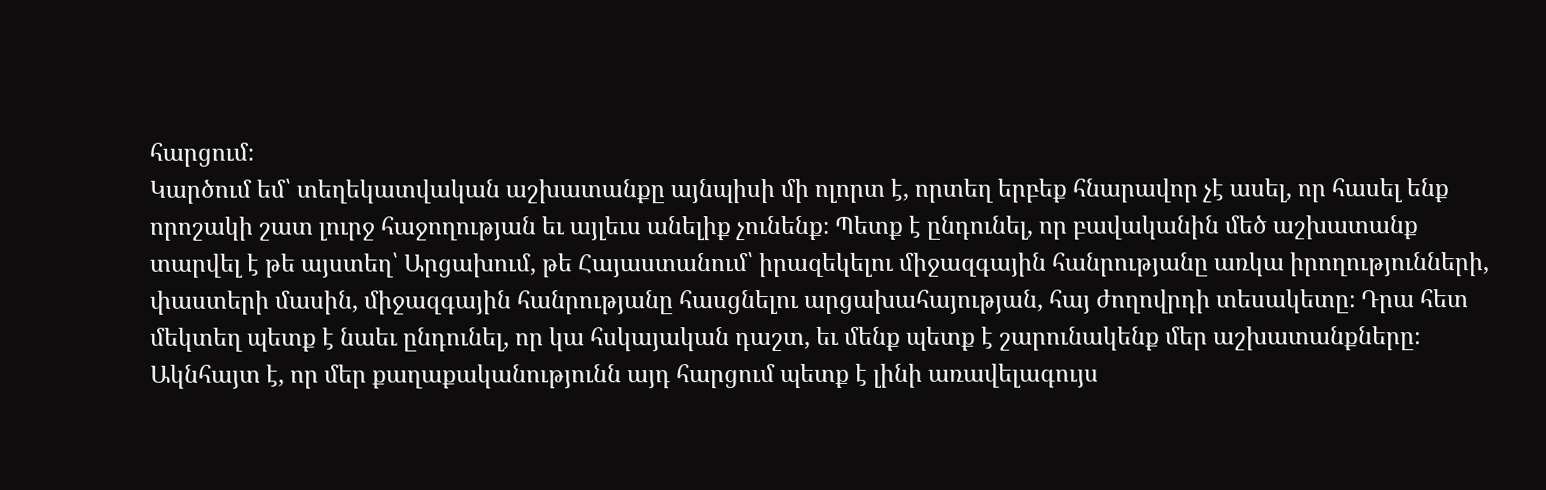հարցում։
Կարծում եմ՝ տեղեկատվական աշխատանքը այնպիսի մի ոլորտ է, որտեղ երբեք հնարավոր չէ ասել, որ հասել ենք որոշակի շատ լուրջ հաջողության եւ այլեւս անելիք չունենք։ Պետք է ընդունել, որ բավականին մեծ աշխատանք տարվել է թե այստեղ՝ Արցախում, թե Հայաստանում՝ իրազեկելու միջազգային հանրությանը առկա իրողությունների, փաստերի մասին, միջազգային հանրությանը հասցնելու արցախահայության, հայ ժողովրդի տեսակետը։ Դրա հետ մեկտեղ պետք է նաեւ ընդունել, որ կա հսկայական դաշտ, եւ մենք պետք է շարունակենք մեր աշխատանքները։ Ակնհայտ է, որ մեր քաղաքականությունն այդ հարցում պետք է լինի առավելագույս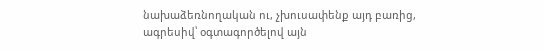նախաձեռնողական ու, չխուսափենք այդ բառից, ագրեսիվ՝ օգտագործելով այն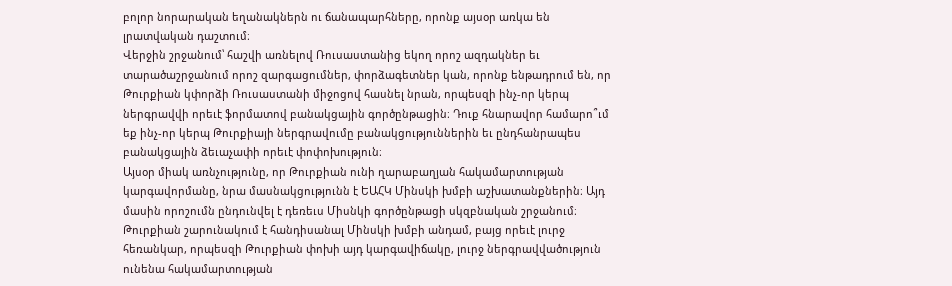բոլոր նորարական եղանակներն ու ճանապարհները, որոնք այսօր առկա են լրատվական դաշտում։
Վերջին շրջանում՝ հաշվի առնելով Ռուսաստանից եկող որոշ ազդակներ եւ տարածաշրջանում որոշ զարգացումներ, փորձագետներ կան, որոնք ենթադրում են, որ Թուրքիան կփորձի Ռուսաստանի միջոցով հասնել նրան, որպեսզի ինչ-որ կերպ ներգրավվի որեւէ ֆորմատով բանակցային գործընթացին։ Դուք հնարավոր համարո՞ւմ եք ինչ-որ կերպ Թուրքիայի ներգրավումը բանակցություններին եւ ընդհանրապես բանակցային ձեւաչափի որեւէ փոփոխություն։
Այսօր միակ առնչությունը, որ Թուրքիան ունի ղարաբաղյան հակամարտության կարգավորմանը, նրա մասնակցությունն է ԵԱՀԿ Մինսկի խմբի աշխատանքներին։ Այդ մասին որոշումն ընդունվել է դեռեւս Միսնկի գործընթացի սկզբնական շրջանում։ Թուրքիան շարունակում է հանդիսանալ Մինսկի խմբի անդամ, բայց որեւէ լուրջ հեռանկար, որպեսզի Թուրքիան փոխի այդ կարգավիճակը, լուրջ ներգրավվածություն ունենա հակամարտության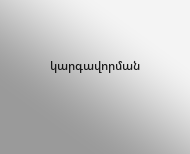կարգավորման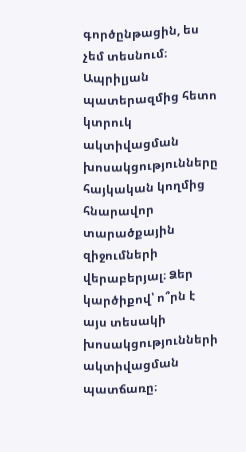գործընթացին, ես չեմ տեսնում։
Ապրիլյան պատերազմից հետո կտրուկ ակտիվացման խոսակցությունները հայկական կողմից հնարավոր տարածքային զիջումների վերաբերյալ։ Ձեր կարծիքով՝ ո՞րն է այս տեսակի խոսակցությունների ակտիվացման պատճառը։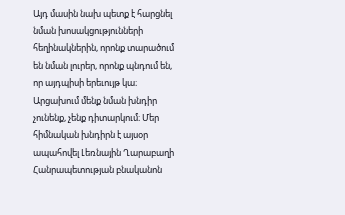Այդ մասին նախ պետք է հարցնել նման խոսակցությունների հեղինակներին, որոնք տարածում են նման լուրեր, որոնք պնդում են, որ այդպիսի երեւույթ կա։ Արցախում մենք նման խնդիր չունենք, չենք դիտարկում։ Մեր հիմնական խնդիրն է այսօր ապահովել Լեռնային Ղարաբաղի Հանրապետության բնականոն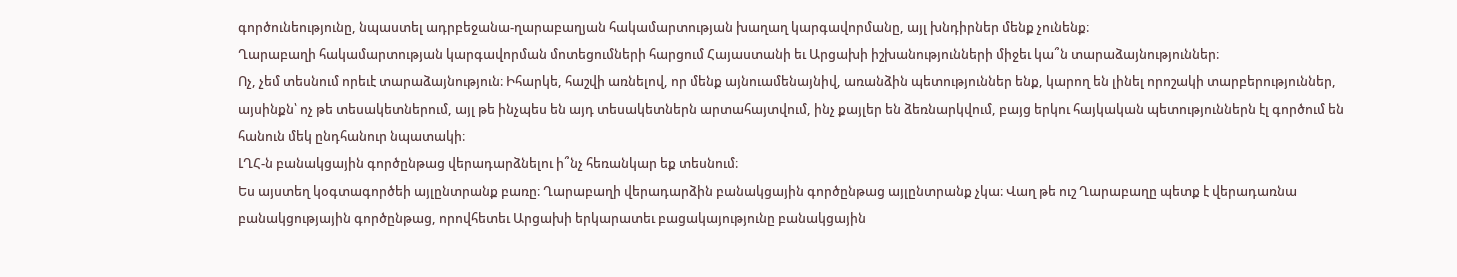գործունեությունը, նպաստել ադրբեջանա-ղարաբաղյան հակամարտության խաղաղ կարգավորմանը, այլ խնդիրներ մենք չունենք։
Ղարաբաղի հակամարտության կարգավորման մոտեցումների հարցում Հայաստանի եւ Արցախի իշխանությունների միջեւ կա՞ն տարաձայնություններ։
Ոչ, չեմ տեսնում որեւէ տարաձայնություն։ Իհարկե, հաշվի առնելով, որ մենք այնուամենայնիվ, առանձին պետություններ ենք, կարող են լինել որոշակի տարբերություններ, այսինքն՝ ոչ թե տեսակետներում, այլ թե ինչպես են այդ տեսակետներն արտահայտվում, ինչ քայլեր են ձեռնարկվում, բայց երկու հայկական պետություններն էլ գործում են հանուն մեկ ընդհանուր նպատակի։
ԼՂՀ-ն բանակցային գործընթաց վերադարձնելու ի՞նչ հեռանկար եք տեսնում։
Ես այստեղ կօգտագործեի այլընտրանք բառը։ Ղարաբաղի վերադարձին բանակցային գործընթաց այլընտրանք չկա։ Վաղ թե ուշ Ղարաբաղը պետք է վերադառնա բանակցությային գործընթաց, որովհետեւ Արցախի երկարատեւ բացակայությունը բանակցային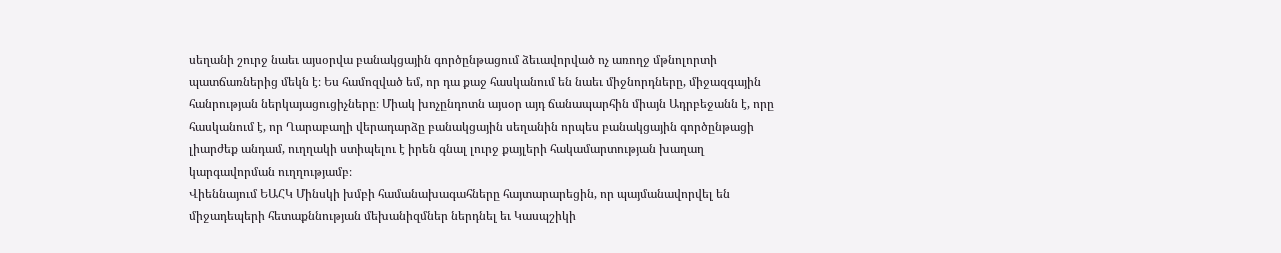սեղանի շուրջ նաեւ այսօրվա բանակցային գործընթացում ձեւավորված ոչ առողջ մթնոլորտի պատճառներից մեկն է։ Ես համոզված եմ, որ դա քաջ հասկանում են նաեւ միջնորդները, միջազգային հանրության ներկայացուցիչները։ Միակ խոչընդոտն այսօր այդ ճանապարհին միայն Ադրբեջանն է, որը հասկանում է, որ Ղարաբաղի վերադարձը բանակցային սեղանին որպես բանակցային գործընթացի լիարժեք անդամ, ուղղակի ստիպելու է իրեն գնալ լուրջ քայլերի հակամարտության խաղաղ կարգավորման ուղղությամբ։
Վիեննայում ԵԱՀԿ Մինսկի խմբի համանախագահները հայտարարեցին, որ պայմանավորվել են միջադեպերի հետաքննության մեխանիզմներ ներդնել եւ Կասպշիկի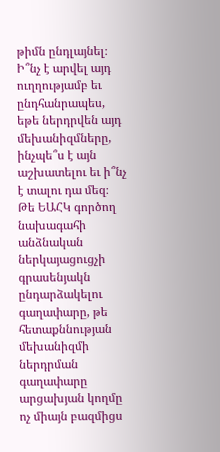թիմն ընդլայնել։ Ի՞նչ է արվել այդ ուղղությամբ եւ ընդհանրապես, եթե ներդրվեն այդ մեխանիզմները, ինչպե՞ս է այն աշխատելու եւ ի՞նչ է տալու դա մեզ։
Թե ԵԱՀԿ գործող նախագահի անձնական ներկայացուցչի գրասենյակն ընդարձակելու գաղափարը, թե հետաքննության մեխանիզմի ներդրման գաղափարը արցախյան կողմը ոչ միայն բազմիցս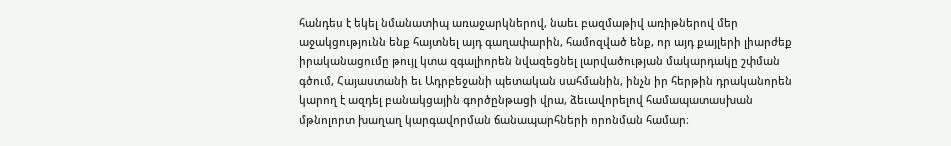հանդես է եկել նմանատիպ առաջարկներով, նաեւ բազմաթիվ առիթներով մեր աջակցությունն ենք հայտնել այդ գաղափարին, համոզված ենք, որ այդ քայլերի լիարժեք իրականացումը թույլ կտա զգալիորեն նվազեցնել լարվածության մակարդակը շփման գծում, Հայաստանի եւ Ադրբեջանի պետական սահմանին, ինչն իր հերթին դրականորեն կարող է ազդել բանակցային գործընթացի վրա, ձեւավորելով համապատասխան մթնոլորտ խաղաղ կարգավորման ճանապարհների որոնման համար։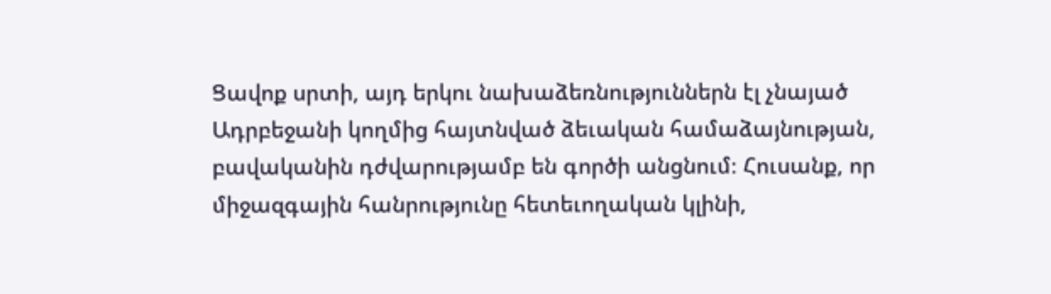Ցավոք սրտի, այդ երկու նախաձեռնություններն էլ չնայած Ադրբեջանի կողմից հայտնված ձեւական համաձայնության, բավականին դժվարությամբ են գործի անցնում։ Հուսանք, որ միջազգային հանրությունը հետեւողական կլինի,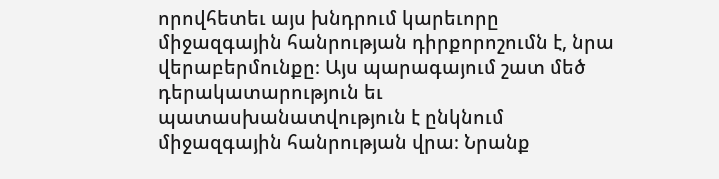որովհետեւ այս խնդրում կարեւորը միջազգային հանրության դիրքորոշումն է, նրա վերաբերմունքը։ Այս պարագայում շատ մեծ դերակատարություն եւ պատասխանատվություն է ընկնում միջազգային հանրության վրա։ Նրանք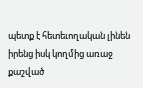պետք է հետեւողական լինեն իրենց իսկ կողմից առաջ քաշված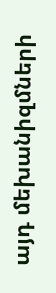այդ մեխանիզմների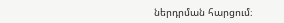ներդրման հարցում։